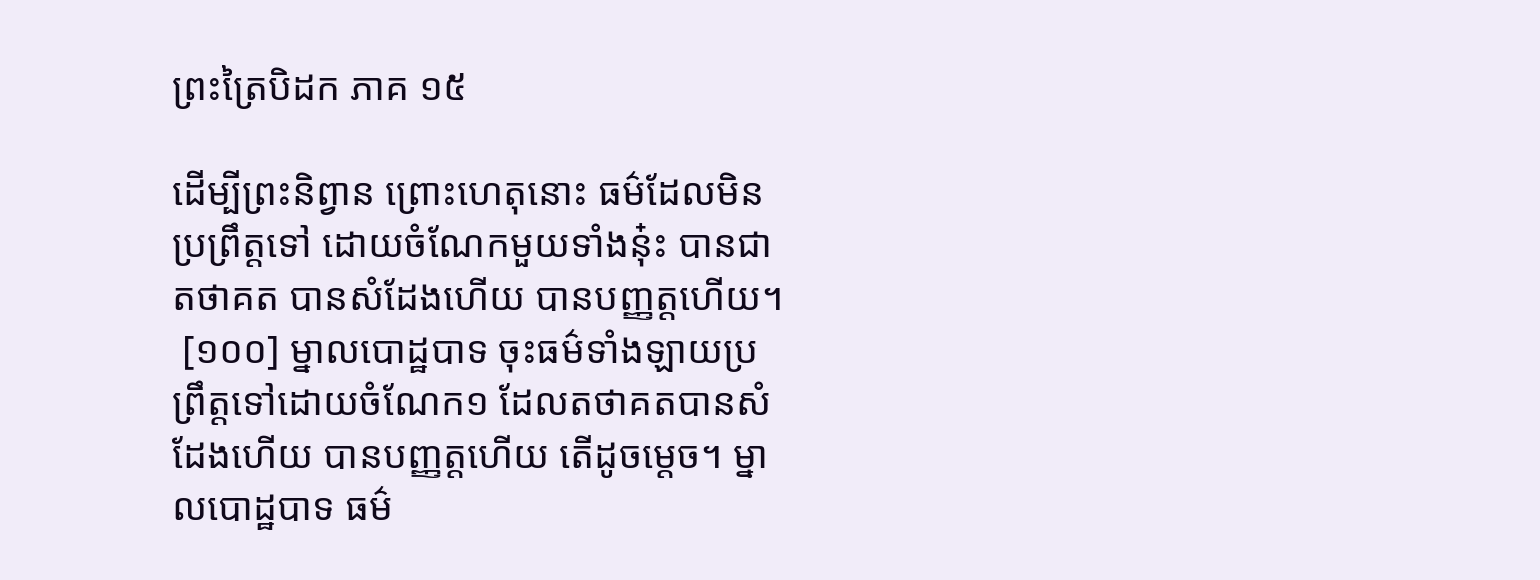ព្រះត្រៃបិដក ភាគ ១៥

ដើម្បីព្រះនិព្វាន ព្រោះហេតុនោះ ធម៌ដែលមិនប្រព្រឹត្តទៅ ដោយចំណែកមួយទាំងនុ៎ះ បានជាតថាគត បានសំដែងហើយ បានបញ្ញត្តហើយ។
 [១០០] ម្នាលបោដ្ឋបាទ ចុះធម៌ទាំងឡាយប្រព្រឹត្តទៅដោយចំណែក១ ដែលតថាគតបានសំដែងហើយ បានបញ្ញត្តហើយ តើដូចម្តេច។ ម្នាលបោដ្ឋបាទ ធម៌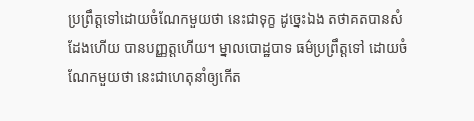ប្រព្រឹត្តទៅដោយចំណែកមួយថា នេះជាទុក្ខ ដូច្នេះឯង តថាគតបានសំដែងហើយ បានបញ្ញត្តហើយ។ ម្នាលបោដ្ឋបាទ ធម៌ប្រព្រឹត្តទៅ ដោយចំណែកមួយថា នេះជាហេតុនាំឲ្យកើត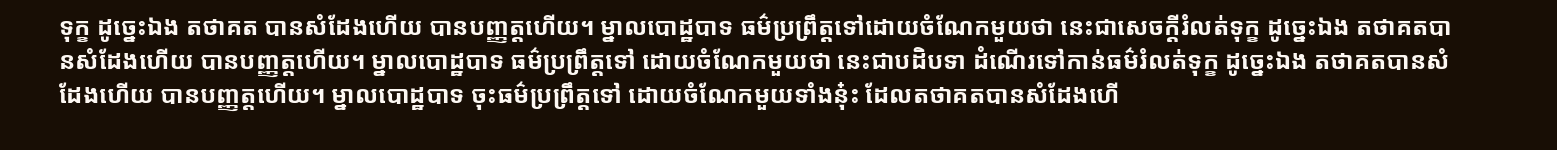ទុក្ខ ដូច្នេះឯង តថាគត បានសំដែងហើយ បានបញ្ញត្តហើយ។ ម្នាលបោដ្ឋបាទ ធម៌ប្រព្រឹត្តទៅដោយចំណែកមួយថា នេះជាសេចក្តីរំលត់ទុក្ខ ដូច្នេះឯង តថាគតបានសំដែងហើយ បានបញ្ញត្តហើយ។ ម្នាលបោដ្ឋបាទ ធម៌ប្រព្រឹត្តទៅ ដោយចំណែកមួយថា នេះជាបដិបទា ដំណើរទៅកាន់ធម៌រំលត់ទុក្ខ ដូច្នេះឯង តថាគតបានសំដែងហើយ បានបញ្ញត្តហើយ។ ម្នាលបោដ្ឋបាទ ចុះធម៌ប្រព្រឹត្តទៅ ដោយចំណែកមួយទាំងនុ៎ះ ដែលតថាគតបានសំដែងហើ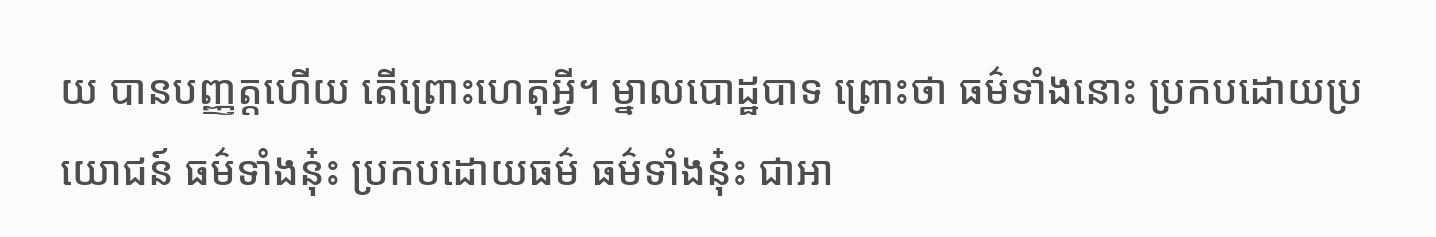យ បានបញ្ញត្តហើយ តើព្រោះហេតុអ្វី។ ម្នាលបោដ្ឋបាទ ព្រោះថា ធម៌ទាំងនោះ ប្រកបដោយប្រយោជន៍ ធម៌ទាំងនុ៎ះ ប្រកបដោយធម៌ ធម៌ទាំងនុ៎ះ ជាអា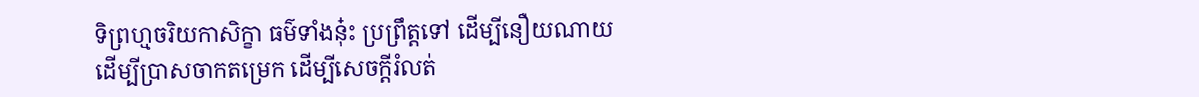ទិព្រហ្មចរិយកាសិក្ខា ធម៌ទាំងនុ៎ះ ប្រព្រឹត្តទៅ ដើម្បីនឿយណាយ ដើម្បីប្រាសចាកតម្រេក ដើម្បីសេចក្តីរំលត់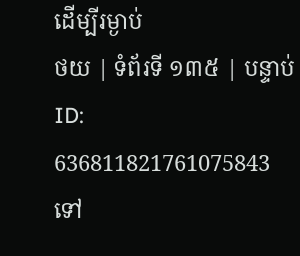ដើម្បីរម្ងាប់
ថយ | ទំព័រទី ១៣៥ | បន្ទាប់
ID: 636811821761075843
ទៅ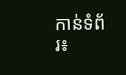កាន់ទំព័រ៖